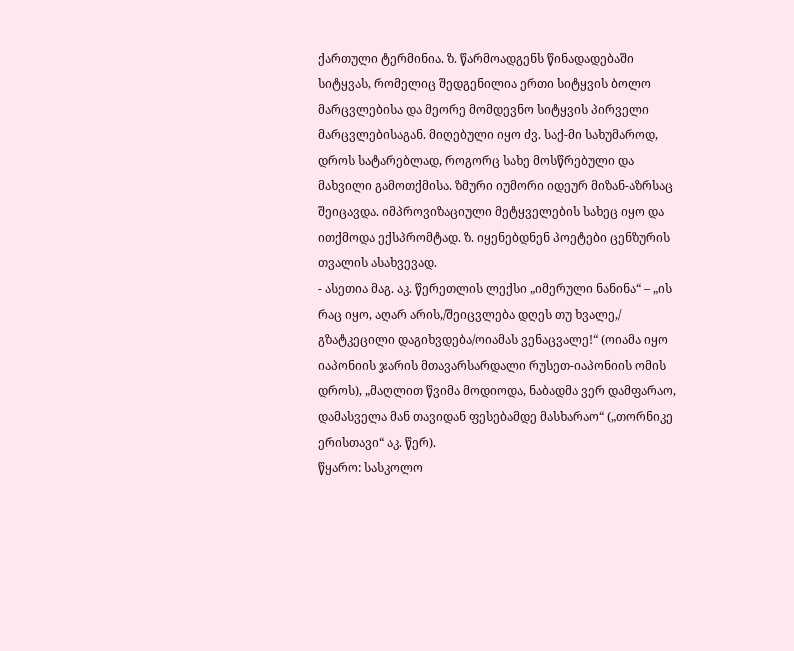ქართული ტერმინია. ზ. წარმოადგენს წინადადებაში სიტყვას, რომელიც შედგენილია ერთი სიტყვის ბოლო მარცვლებისა და მეორე მომდევნო სიტყვის პირველი მარცვლებისაგან. მიღებული იყო ძვ. საქ-მი სახუმაროდ, დროს სატარებლად, როგორც სახე მოსწრებული და მახვილი გამოთქმისა. ზმური იუმორი იდეურ მიზან-აზრსაც შეიცავდა. იმპროვიზაციული მეტყველების სახეც იყო და ითქმოდა ექსპრომტად. ზ. იყენებდნენ პოეტები ცენზურის თვალის ასახვევად.
- ასეთია მაგ. აკ. წერეთლის ლექსი „იმერული ნანინა“ – „ის რაც იყო, აღარ არის,/შეიცვლება დღეს თუ ხვალე,/ გზატკეცილი დაგიხვდება/ოიამას ვენაცვალე!“ (ოიამა იყო იაპონიის ჯარის მთავარსარდალი რუსეთ-იაპონიის ომის დროს), „მაღლით წვიმა მოდიოდა, ნაბადმა ვერ დამფარაო, დამასველა მან თავიდან ფესებამდე მასხარაო“ („თორნიკე ერისთავი“ აკ. წერ).
წყარო: სასკოლო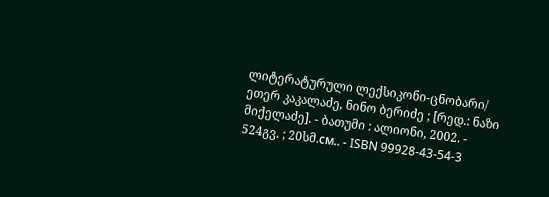ლიტერატურული ლექსიკონი-ცნობარი/ ეთერ კაკალაძე, ნინო ბერიძე ; [რედ.: ნაზი მიქელაძე]. - ბათუმი : ალიონი, 2002. - 524გვ. ; 20სმ.см.. - ISBN 99928-43-54-3